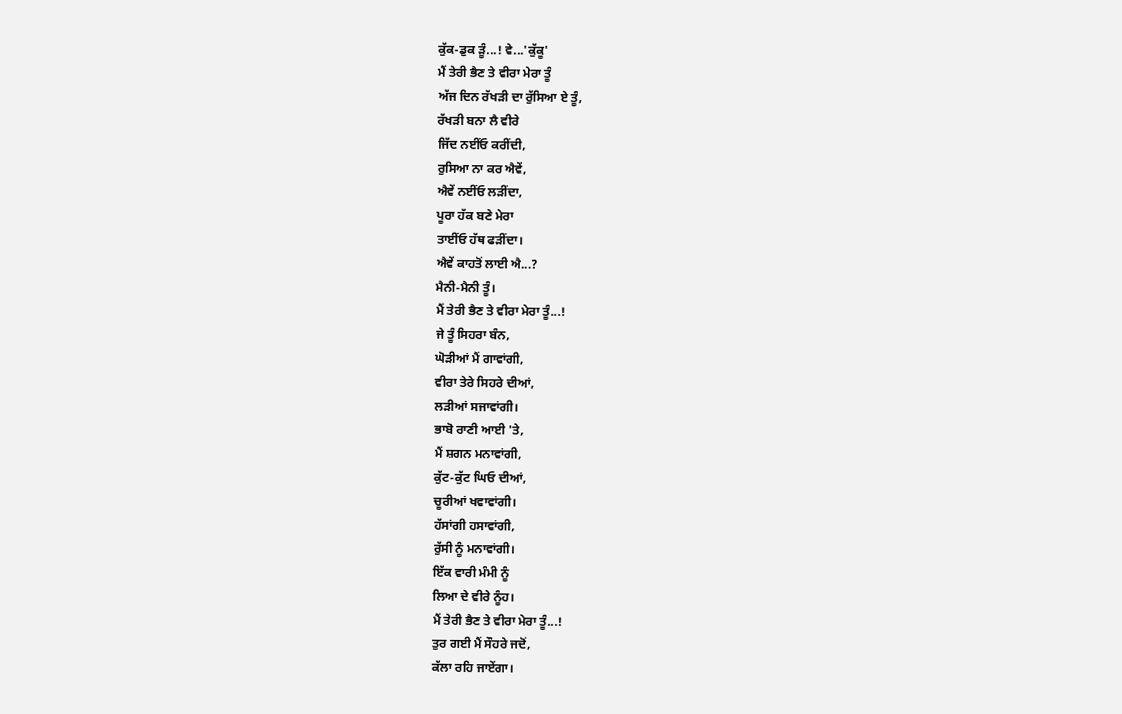ਕੁੱਕ-ਡੁਕ ੜੂੰ...! ਵੇ...'ਕੁੱਕੂ'
ਮੈਂ ਤੇਰੀ ਭੈਣ ਤੇ ਵੀਰਾ ਮੇਰਾ ਤੂੰ
ਅੱਜ ਦਿਨ ਰੱਖੜੀ ਦਾ ਰੁੱਸਿਆ ਏ ਤੂੰ,
ਰੱਖੜੀ ਬਨਾ ਲੈ ਵੀਰੇ
ਜਿੱਦ ਨਈਂਓ ਕਰੀਂਦੀ,
ਰੁਸਿਆ ਨਾ ਕਰ ਐਵੇਂ,
ਐਵੇਂ ਨਈਂਓ ਲੜੀਂਦਾ,
ਪੂਰਾ ਹੱਕ ਬਣੇ ਮੇਰਾ
ਤਾਈਂਓ ਹੱਥ ਫੜੀਂਦਾ।
ਐਵੇਂ ਕਾਹਤੋਂ ਲਾਈ ਐ...?
ਮੈਨੀ-ਮੈਨੀ ਤੂੰ।
ਮੈਂ ਤੇਰੀ ਭੈਣ ਤੇ ਵੀਰਾ ਮੇਰਾ ਤੂੰ...!
ਜੇ ਤੂੰ ਸਿਹਰਾ ਬੰਨ,
ਘੋੜੀਆਂ ਮੈਂ ਗਾਵਾਂਗੀ,
ਵੀਰਾ ਤੇਰੇ ਸਿਹਰੇ ਦੀਆਂ,
ਲੜੀਆਂ ਸਜਾਵਾਂਗੀ।
ਭਾਬੋ ਰਾਣੀ ਆਈ 'ਤੇ,
ਮੈਂ ਸ਼ਗਨ ਮਨਾਵਾਂਗੀ,
ਕੁੱਟ-ਕੁੱਟ ਘਿਓ ਦੀਆਂ,
ਚੂਰੀਆਂ ਖਵਾਵਾਂਗੀ।
ਹੱਸਾਂਗੀ ਹਸਾਵਾਂਗੀ,
ਰੁੱਸੀ ਨੂੰ ਮਨਾਵਾਂਗੀ।
ਇੱਕ ਵਾਰੀ ਮੰਮੀ ਨੂੰ
ਲਿਆ ਦੇ ਵੀਰੇ ਨੂੰਹ।
ਮੈਂ ਤੇਰੀ ਭੈਣ ਤੇ ਵੀਰਾ ਮੇਰਾ ਤੂੰ...!
ਤੁਰ ਗਈ ਮੈਂ ਸੌਹਰੇ ਜਦੋਂ,
ਕੱਲਾ ਰਹਿ ਜਾਏਂਗਾ।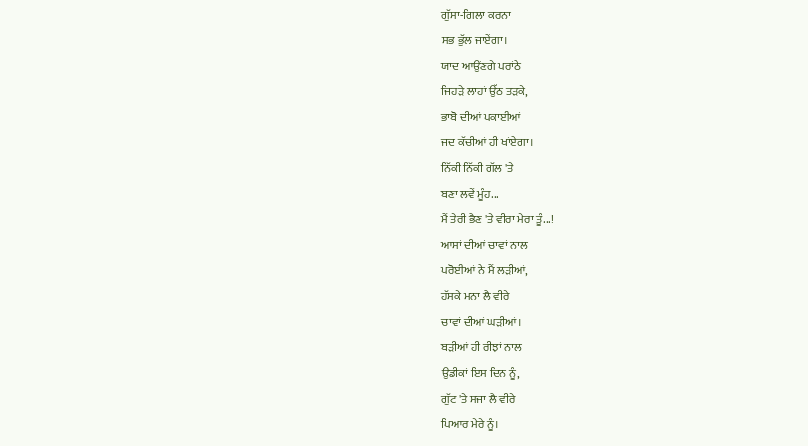ਗੁੱਸਾ-ਗਿਲਾ ਕਰਨਾ
ਸਭ ਭੁੱਲ ਜਾਏਂਗਾ।
ਯਾਦ ਆਉਂਣਗੇ ਪਰਾਂਠੇ
ਜਿਹੜੇ ਲਾਹਾਂ ਉੱਠ ਤੜਕੇ,
ਭਾਬੋ ਦੀਆਂ ਪਕਾਈਆਂ
ਜਦ ਕੱਚੀਆਂ ਹੀ ਖਾਂਏਗਾ।
ਨਿੱਕੀ ਨਿੱਕੀ ਗੱਲ 'ਤੇ
ਬਣਾ ਲਵੇਂ ਮੂੰਹ...
ਮੈਂ ਤੇਰੀ ਭੈਣ 'ਤੇ ਵੀਰਾ ਮੇਰਾ ਤੂੰ...!
ਆਸਾਂ ਦੀਆਂ ਚਾਵਾਂ ਨਾਲ
ਪਰੋਈਆਂ ਨੇ ਮੈਂ ਲੜੀਆਂ,
ਹੱਸਕੇ ਮਨਾ ਲੈ ਵੀਰੇ
ਚਾਵਾਂ ਦੀਆਂ ਘੜੀਆਂ।
ਬੜੀਆਂ ਹੀ ਰੀਝਾਂ ਨਾਲ
ਉਡੀਕਾਂ ਇਸ ਦਿਨ ਨੂੰ,
ਗੁੱਟ 'ਤੇ ਸਜਾ ਲੈ ਵੀਰੇ
ਪਿਆਰ ਮੇਰੇ ਨੂੰ।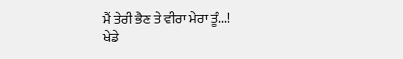ਮੈਂ ਤੇਰੀ ਭੈਣ ਤੇ ਵੀਰਾ ਮੇਰਾ ਤੂੰ...!
ਖੇਡੇ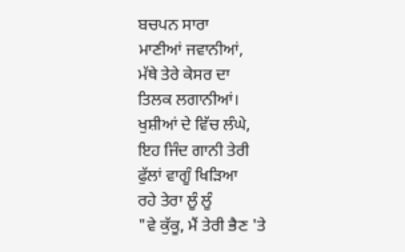ਬਚਪਨ ਸਾਰਾ
ਮਾਣੀਆਂ ਜਵਾਨੀਆਂ,
ਮੱਥੇ ਤੇਰੇ ਕੇਸਰ ਦਾ
ਤਿਲਕ ਲਗਾਨੀਆਂ।
ਖੁਸ਼ੀਆਂ ਦੇ ਵਿੱਚ ਲੰਘੇ,
ਇਹ ਜਿੰਦ ਗਾਨੀ ਤੇਰੀ
ਫੁੱਲਾਂ ਵਾਗੂੰ ਖਿੜਿਆ
ਰਹੇ ਤੇਰਾ ਲੂੰ ਲੂੰ
"ਵੇ ਕੁੱਕੂ, ਮੈਂ ਤੇਰੀ ਭੈਣ 'ਤੇ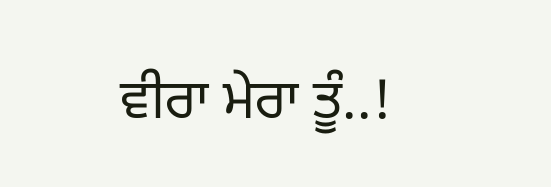ਵੀਰਾ ਮੇਰਾ ਤੂੰ..!